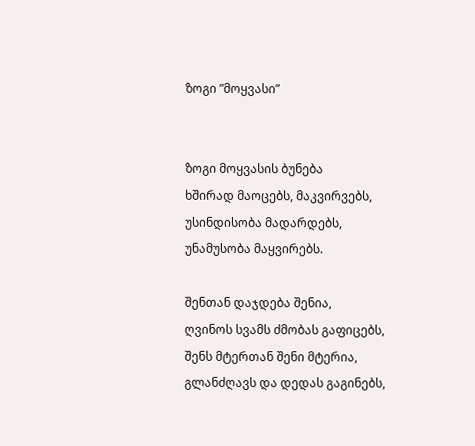ზოგი ”მოყვასი”


ზოგი მოყვასის ბუნება
ხშირად მაოცებს, მაკვირვებს,
უსინდისობა მადარდებს,
უნამუსობა მაყვირებს.

შენთან დაჯდება შენია,
ღვინოს სვამს ძმობას გაფიცებს,
შენს მტერთან შენი მტერია,
გლანძღავს და დედას გაგინებს,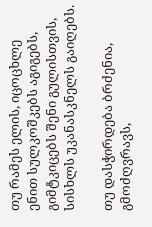თუ რამეს ელის, იცოცხლე
ენით სულკოშკებს აგიგებს,
გიმტკიცებს შენი გულისთვის,
სისხლს უკანასკნელს გაიღებს.

თუ დასჭირდება ბრძენია,
გმოძღვრავს,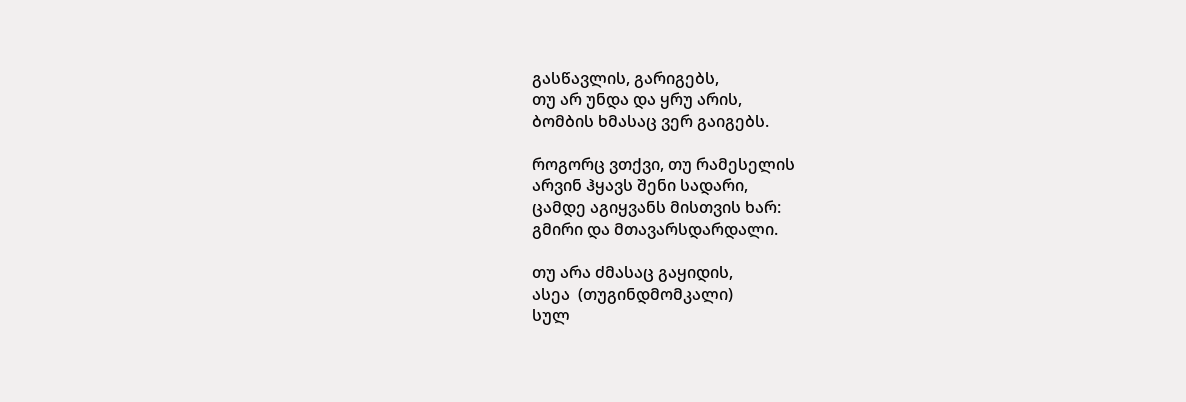გასწავლის, გარიგებს,
თუ არ უნდა და ყრუ არის,
ბომბის ხმასაც ვერ გაიგებს.

როგორც ვთქვი, თუ რამესელის
არვინ ჰყავს შენი სადარი,
ცამდე აგიყვანს მისთვის ხარ:
გმირი და მთავარსდარდალი.

თუ არა ძმასაც გაყიდის,
ასეა  (თუგინდმომკალი)
სულ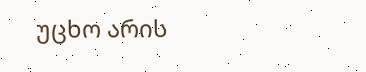უცხო არის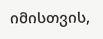იმისთვის,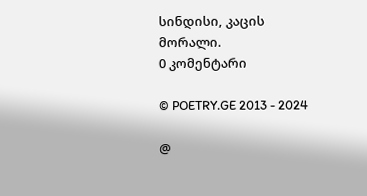სინდისი, კაცის მორალი.
0 კომენტარი

© POETRY.GE 2013 - 2024

@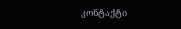კონტაქტი